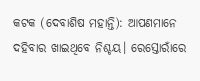କଟକ (ଦେବାଶିଷ ମହାନ୍ତି): ଆପଣମାନେ ଦହିବାର ଖାଇଥିବେ ନିଶ୍ଚୟ। ରେସ୍ତୋରାଁରେ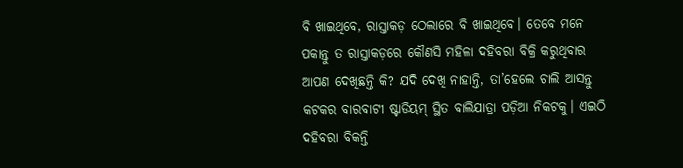ବି ଖାଇଥିବେ, ରାସ୍ତାକଡ଼ ଠେଲାରେ ବି ଖାଇଥିବେ। ତେବେ ମନେ ପକାନ୍ତୁ ତ ରାସ୍ତାକଡ଼ରେ କୌଣସି ମହିଳା ଦହିବରା ବିକ୍ରି କରୁଥିବାର ଆପଣ ଦେଖିଛନ୍ତି କି? ଯଦି ଦେଖି ନାହାନ୍ତି, ତା’ହେଲେ ଚାଲି ଆସନ୍ତୁ କଟକର ବାରବାଟୀ ଷ୍ଟାଡିୟମ୍ ସ୍ଥିତ ବାଲିଯାତ୍ରା ପଡ଼ିଆ ନିକଟକୁ। ଏଇଠି ଦହିବରା ବିକନ୍ତି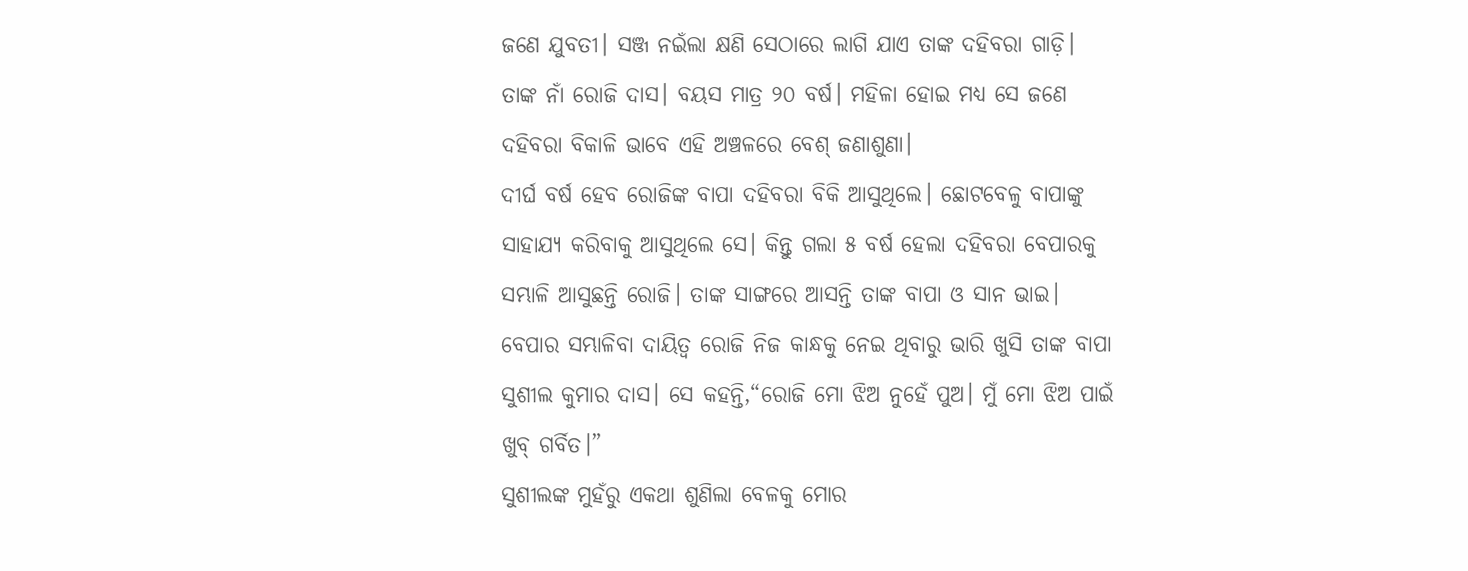ଜଣେ ଯୁବତୀ। ସଞ୍ଜ ନଇଁଲା କ୍ଷଣି ସେଠାରେ ଲାଗି ଯାଏ ତାଙ୍କ ଦହିବରା ଗାଡ଼ି। ତାଙ୍କ ନାଁ ରୋଜି ଦାସ। ବୟସ ମାତ୍ର ୨୦ ବର୍ଷ। ମହିଳା ହୋଇ ମଧ୍ୟ ସେ ଜଣେ ଦହିବରା ବିକାଳି ଭାବେ ଏହି ଅଞ୍ଚଳରେ ବେଶ୍ ଜଣାଶୁଣା।
ଦୀର୍ଘ ବର୍ଷ ହେବ ରୋଜିଙ୍କ ବାପା ଦହିବରା ବିକି ଆସୁଥିଲେ। ଛୋଟବେଳୁ ବାପାଙ୍କୁ ସାହାଯ୍ୟ କରିବାକୁ ଆସୁଥିଲେ ସେ। କିନ୍ତୁ ଗଲା ୫ ବର୍ଷ ହେଲା ଦହିବରା ବେପାରକୁ ସମ୍ଭାଳି ଆସୁଛନ୍ତି ରୋଜି। ତାଙ୍କ ସାଙ୍ଗରେ ଆସନ୍ତି ତାଙ୍କ ବାପା ଓ ସାନ ଭାଇ। ବେପାର ସମ୍ଭାଳିବା ଦାୟିତ୍ୱ ରୋଜି ନିଜ କାନ୍ଧକୁ ନେଇ ଥିବାରୁ ଭାରି ଖୁସି ତାଙ୍କ ବାପା ସୁଶୀଲ କୁମାର ଦାସ। ସେ କହନ୍ତି,“ରୋଜି ମୋ ଝିଅ ନୁହେଁ ପୁଅ। ମୁଁ ମୋ ଝିଅ ପାଇଁ ଖୁବ୍ ଗର୍ବିତ।”
ସୁଶୀଲଙ୍କ ମୁହଁରୁ ଏକଥା ଶୁଣିଲା ବେଳକୁ ମୋର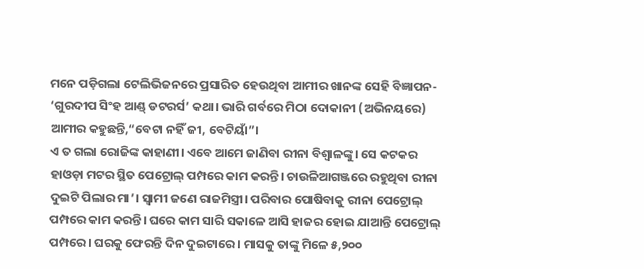ମନେ ପଡ଼ିଗଲା ଟେଲିଭିଜନରେ ପ୍ରସାରିତ ହେଉଥିବା ଆମୀର ଖାନଙ୍କ ସେହି ବିଜ୍ଞାପନ- ‘ଗୁରଦୀପ ସିଂହ ଆଣ୍ଡ୍ ଡଟରର୍ସ’ କଥା। ଭାରି ଗର୍ବରେ ମିଠା ଦୋକାନୀ (ଅଭିନୟରେ) ଆମୀର କହୁଛନ୍ତି,“ବେଟା ନହିଁ ଜୀ, ବେଟିୟାଁ”।
ଏ ତ ଗଲା ରୋଜିଙ୍କ କାହାଣୀ। ଏବେ ଆମେ ଜାଣିବା ରୀନା ବିଶ୍ୱାଳଙ୍କୁ। ସେ କଟକର ହାଓଡ଼ା ମଟର ସ୍ଥିତ ପେଟ୍ରୋଲ୍ ପମ୍ପରେ କାମ କରନ୍ତି। ଚାଉଳିଆଗଞ୍ଜରେ ରହୁଥିବା ରୀନା ଦୁଇଟି ପିଲାର ମା’। ସ୍ୱାମୀ ଜଣେ ରାଜମିସ୍ତ୍ରୀ। ପରିବାର ପୋଷିବାକୁ ରୀନା ପେଟ୍ରୋଲ୍ ପମ୍ପରେ କାମ କରନ୍ତି। ଘରେ କାମ ସାରି ସକାଳେ ଆସି ହାଜର ହୋଇ ଯାଆନ୍ତି ପେଟ୍ରୋଲ୍ ପମ୍ପରେ। ଘରକୁ ଫେରନ୍ତି ଦିନ ଦୁଇଟାରେ। ମାସକୁ ତାଙ୍କୁ ମିଳେ ୫,୨୦୦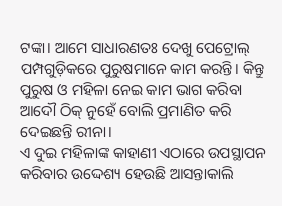ଟଙ୍କା। ଆମେ ସାଧାରଣତଃ ଦେଖୁ ପେଟ୍ରୋଲ୍ ପମ୍ପଗୁଡ଼ିକରେ ପୁରୁଷମାନେ କାମ କରନ୍ତି। କିନ୍ତୁ ପୁରୁଷ ଓ ମହିଳା ନେଇ କାମ ଭାଗ କରିବା ଆଦୌ ଠିକ୍ ନୁହେଁ ବୋଲି ପ୍ରମାଣିତ କରି ଦେଇଛନ୍ତି ରୀନା।
ଏ ଦୁଇ ମହିଳାଙ୍କ କାହାଣୀ ଏଠାରେ ଉପସ୍ଥାପନ କରିବାର ଉଦ୍ଦେଶ୍ୟ ହେଉଛି ଆସନ୍ତାକାଲି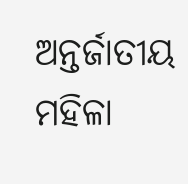ଅନ୍ତର୍ଜାତୀୟ ମହିଳା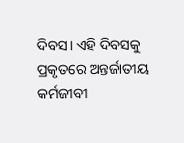ଦିବସ। ଏହି ଦିବସକୁ ପ୍ରକୃତରେ ଅନ୍ତର୍ଜାତୀୟ କର୍ମଜୀବୀ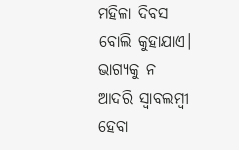ମହିଳା ଦିବସ ବୋଲି କୁହାଯାଏ। ଭାଗ୍ୟକୁ ନ ଆଦରି ସ୍ୱାବଲମ୍ବୀ ହେବା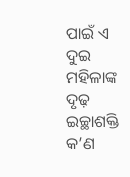ପାଇଁ ଏ ଦୁଇ ମହିଳାଙ୍କ ଦୃଢ଼ ଇଚ୍ଛାଶକ୍ତି କ’ଣ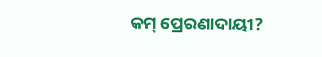କମ୍ ପ୍ରେରଣାଦାୟୀ?